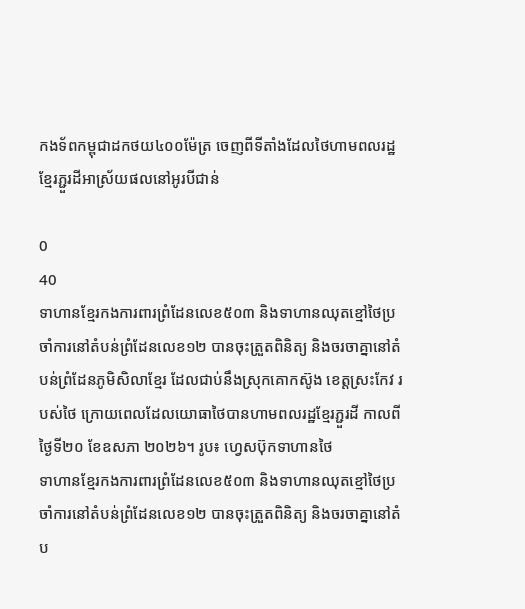កងទ័ពកម្ពុជាដកថយ៤០០ម៉ែត្រ ចេញពីទីតាំងដែលថៃហាមពលរដ្ឋខ្មែរភ្ជួរដីអាស្រ័យផលនៅអូរបីជាន់

0
40
ទាហានខ្មែរកងការពារព្រំដែនលេខ៥០៣ និងទាហានឈុតខ្មៅថៃប្រចាំការនៅតំបន់ព្រំដែនលេខ១២ បានចុះត្រួតពិនិត្យ និងចរចាគ្នានៅតំបន់ព្រំដែនភូមិសិលាខ្មែរ ដែលជាប់នឹងស្រុកគោកស៊ូង ខេត្តស្រះកែវ របស់ថៃ ក្រោយពេលដែលយោធាថៃបានហាមពលរដ្ឋខ្មែរភ្ជួរដី កាលពីថ្ងៃទី២០ ខែឧសភា ២០២៦។ រូប៖ ហ្វេសប៊ុកទាហានថៃ
ទាហានខ្មែរកងការពារព្រំដែនលេខ៥០៣ និងទាហានឈុតខ្មៅថៃប្រចាំការនៅតំបន់ព្រំដែនលេខ១២ បានចុះត្រួតពិនិត្យ និងចរចាគ្នានៅតំប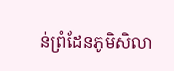ន់ព្រំដែនភូមិសិលា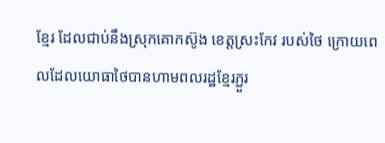ខ្មែរ ដែលជាប់នឹងស្រុកគោកស៊ូង ខេត្តស្រះកែវ របស់ថៃ ក្រោយពេលដែលយោធាថៃបានហាមពលរដ្ឋខ្មែរភ្ជួរ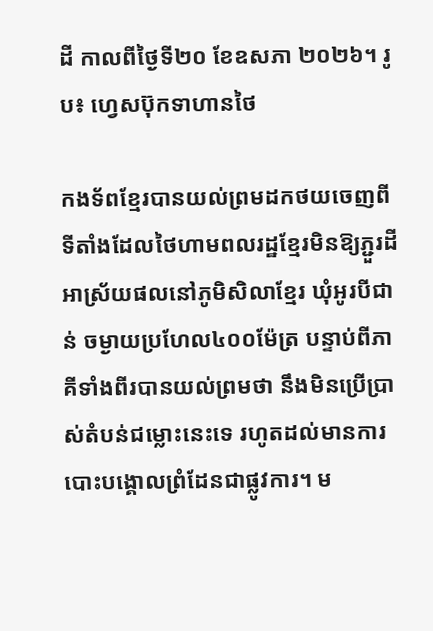ដី កាលពីថ្ងៃទី២០ ខែឧសភា ២០២៦។ រូប៖ ហ្វេសប៊ុកទាហានថៃ

កងទ័ពខ្មែរបានយល់ព្រមដកថយចេញពីទីតាំងដែលថៃហាមពលរដ្ឋខ្មែរមិនឱ្យភ្ជួរដីអាស្រ័យផលនៅភូមិសិលាខ្មែរ ឃុំអូរបីជាន់ ចម្ងាយប្រហែល៤០០ម៉ែត្រ បន្ទាប់ពីភាគីទាំងពីរបានយល់ព្រមថា នឹងមិនប្រើប្រាស់តំបន់ជម្លោះនេះទេ រហូតដល់មានការបោះបង្គោលព្រំដែនជាផ្លូវការ។ ម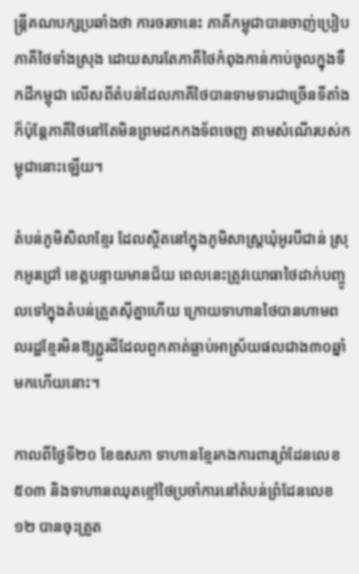ន្ត្រីគណបក្សប្រឆាំងថា ការចរចានេះ ភាគីកម្ពុជាបានចាញ់ប្រៀបភាគីថៃទាំងស្រុង ដោយសារតែភាគីថៃកំពុងកាន់កាប់ចូលក្នុងទឹកដីកម្ពុជា លើសពីតំបន់ដែលភាគីថៃបានទាមទារជាច្រើនទីតាំង ក៏ប៉ុន្តែភាគីថៃនៅតែមិនព្រមដកកងទ័ពចេញ តាមសំណើរបស់កម្ពុជានោះឡើយ។

តំបន់ភូមិសិលាខ្មែរ ដែលស្ថិតនៅក្នុងភូមិសាស្ត្រឃុំអូរបីជាន់ ស្រុកអូរជ្រៅ ខេត្តបន្ទាយមានជ័យ ពេលនេះត្រូវយោធាថៃដាក់បញ្ចូលទៅក្នុងតំបន់ត្រួតស៊ីគ្នាហើយ ក្រោយទាហានថៃបានហាមពលរដ្ឋខ្មែរមិនឱ្យភ្ជួរដីដែលពួកគាត់ធ្លាប់អាស្រ័យផលជាង៣០ឆ្នាំមកហើយនោះ។

កាលពីថ្ងៃទី២០ ខែឧសភា ទាហានខ្មែរកងការពារព្រំដែនលេខ៥០៣ និងទាហានឈុតខ្មៅថៃប្រចាំការនៅតំបន់ព្រំដែនលេខ១២ បានចុះត្រួត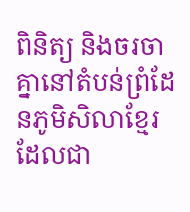ពិនិត្យ និងចរចាគ្នានៅតំបន់ព្រំដែនភូមិសិលាខ្មែរ ដែលជា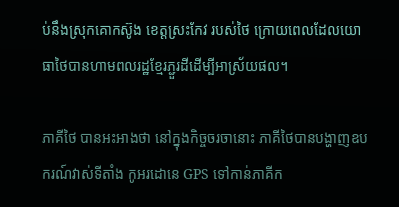ប់នឹងស្រុកគោកស៊ូង ខេត្តស្រះកែវ របស់ថៃ ក្រោយពេលដែលយោធាថៃបានហាមពលរដ្ឋខ្មែរភ្ជួរដីដើម្បីអាស្រ័យផល។

ភាគីថៃ បានអះអាងថា នៅក្នុងកិច្ចចរចានោះ ភាគីថៃបានបង្ហាញឧបករណ៍វាស់ទីតាំង កូអរដោនេ GPS ទៅកាន់ភាគីក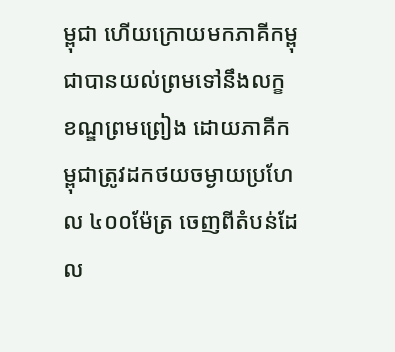ម្ពុជា ហើយក្រោយមកភាគីកម្ពុជាបានយល់ព្រមទៅនឹងលក្ខខណ្ឌព្រមព្រៀង ដោយភាគីកម្ពុជាត្រូវដកថយចម្ងាយប្រហែល ៤០០ម៉ែត្រ ចេញពីតំបន់ដែល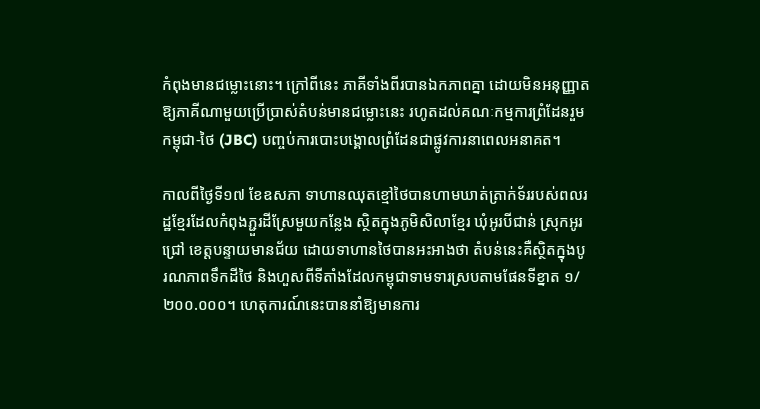កំពុងមានជម្លោះនោះ។ ក្រៅពីនេះ ភាគីទាំងពីរបានឯកភាពគ្នា ដោយមិនអនុញ្ញាតឱ្យភាគីណាមួយប្រើប្រាស់តំបន់មានជម្លោះនេះ រហូតដល់គណៈកម្មការព្រំដែនរួមកម្ពុជា-ថៃ (JBC) បញ្ចប់ការបោះបង្គោលព្រំដែនជាផ្លូវការនាពេលអនាគត។

កាលពីថ្ងៃទី១៧ ខែឧសភា ទាហានឈុតខ្មៅថៃបានហាមឃាត់ត្រាក់ទ័ររបស់ពលរដ្ឋខ្មែរដែលកំពុងភ្ជួរដីស្រែមួយកន្លែង ស្ថិតក្នុងភូមិសិលាខ្មែរ ឃុំអូរបីជាន់ ស្រុកអូរជ្រៅ ខេត្តបន្ទាយមានជ័យ ដោយទាហានថៃបានអះអាងថា តំបន់នេះគឺស្ថិតក្នុងបូរណភាពទឹកដីថៃ និងហួសពីទីតាំងដែលកម្ពុជាទាមទារស្របតាមផែនទីខ្នាត ១/២០០.០០០។ ហេតុការណ៍នេះបាននាំឱ្យមានការ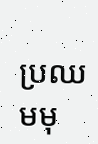ប្រឈមមុ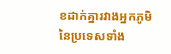ខដាក់គ្នារវាងអ្នកភូមិនៃប្រទេសទាំង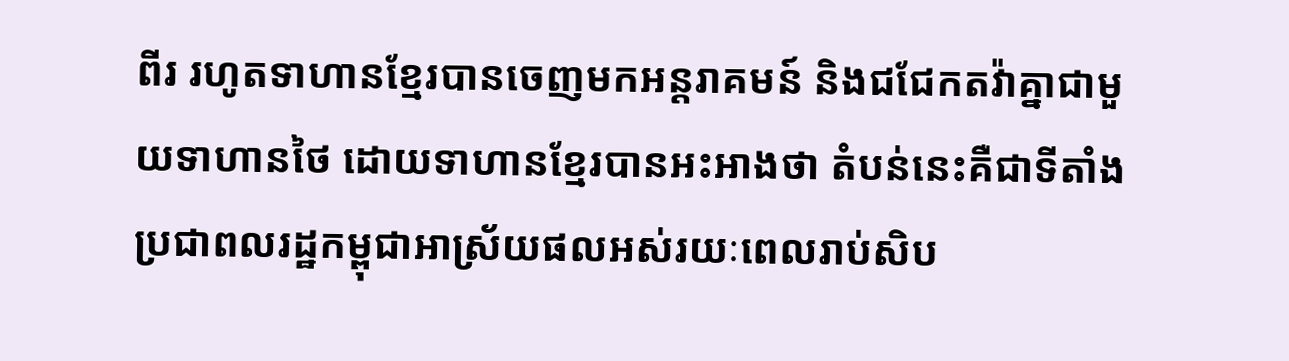ពីរ រហូតទាហានខ្មែរបានចេញមកអន្តរាគមន៍ និងជជែកតវ៉ាគ្នាជាមួយទាហានថៃ ដោយទាហានខ្មែរបានអះអាងថា តំបន់នេះគឺជាទីតាំងប្រជាពលរដ្ឋកម្ពុជាអាស្រ័យផលអស់រយៈពេលរាប់សិប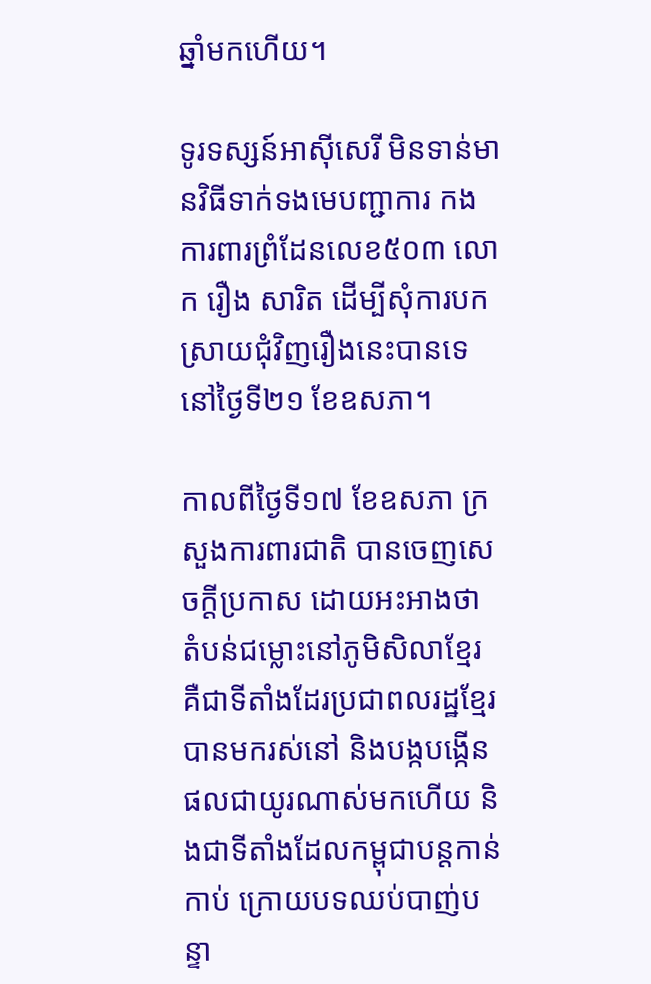ឆ្នាំមកហើយ។

ទូរទស្សន៍អាស៊ីសេរី មិនទាន់មានវិធីទាក់ទងមេបញ្ជាការ កងការពារព្រំដែនលេខ៥០៣ លោក រឿង សារិត ដើម្បីសុំការបកស្រាយជុំវិញរឿងនេះបានទេ នៅថ្ងៃទី២១ ខែឧសភា។

កាលពីថ្ងៃទី១៧ ខែឧសភា ក្រសួងការពារជាតិ បានចេញសេចក្ដីប្រកាស ដោយអះអាងថា តំបន់ជម្លោះនៅភូមិសិលាខ្មែរ គឺជាទីតាំងដែរប្រជាពលរដ្ឋខ្មែរបានមករស់នៅ និងបង្កបង្កើនផលជាយូរណាស់មកហើយ និងជាទីតាំងដែលកម្ពុជាបន្តកាន់កាប់ ក្រោយបទឈប់បាញ់បន្ទា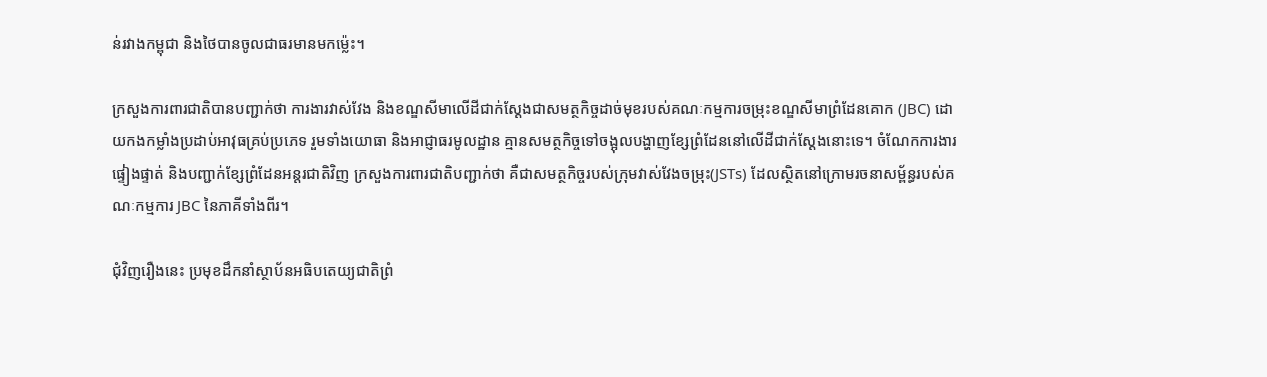ន់រវាងកម្ពុជា និងថៃបានចូលជាធរមានមកម្ល៉េះ។

ក្រសួងការពារជាតិបានបញ្ជាក់ថា ការងារវាស់វែង និងខណ្ឌសីមាលើដីជាក់ស្ដែងជាសមត្ថកិច្ចដាច់មុខរបស់គណៈកម្មការចម្រុះខណ្ឌសីមាព្រំដែនគោក (JBC) ដោយកងកម្លាំងប្រដាប់អាវុធគ្រប់ប្រភេទ រួមទាំងយោធា និងអាជ្ញាធរមូលដ្ឋាន គ្មានសមត្ថកិច្ចទៅចង្អុលបង្ហាញខ្សែព្រំដែននៅលើដីជាក់ស្ដែងនោះទេ។ ចំណែកការងារផ្ទៀងផ្ទាត់ និងបញ្ជាក់ខ្សែព្រំដែនអន្តរជាតិវិញ ក្រសួងការពារជាតិបញ្ជាក់ថា គឺជាសមត្ថកិច្ចរបស់ក្រុមវាស់វែងចម្រុះ(JSTs) ដែលស្ថិតនៅក្រោមរចនាសម្ព័ន្ធរបស់គណៈកម្មការ JBC នៃភាគីទាំងពីរ។

ជុំវិញរឿងនេះ ប្រមុខដឹកនាំស្ថាប័នអធិបតេយ្យជាតិព្រំ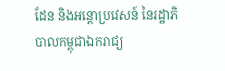ដែន និងអន្តោប្រវេសន៍ នៃរដ្ឋាភិបាលកម្ពុជាឯករាជ្យ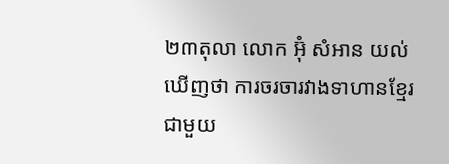២៣តុលា លោក អ៊ុំ សំអាន យល់ឃើញថា ការចរចារវាងទាហានខ្មែរ ជាមួយ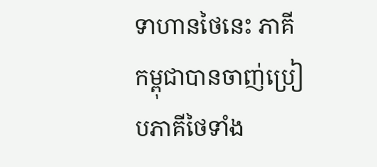ទាហានថៃនេះ ភាគីកម្ពុជាបានចាញ់ប្រៀបភាគីថៃទាំង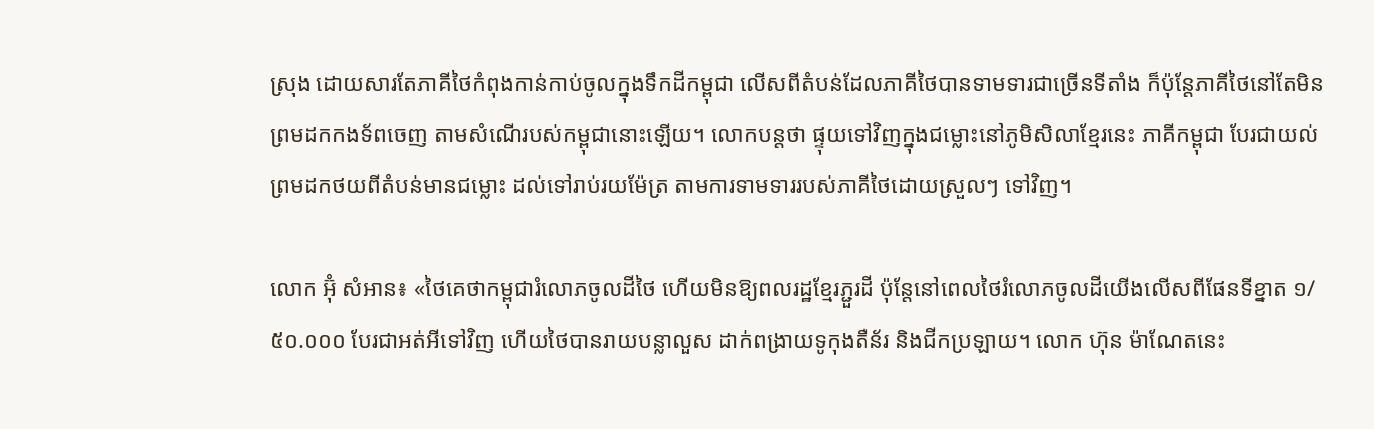ស្រុង ដោយសារតែភាគីថៃកំពុងកាន់កាប់ចូលក្នុងទឹកដីកម្ពុជា លើសពីតំបន់ដែលភាគីថៃបានទាមទារជាច្រើនទីតាំង ក៏ប៉ុន្តែភាគីថៃនៅតែមិនព្រមដកកងទ័ពចេញ តាមសំណើរបស់កម្ពុជានោះឡើយ។ លោកបន្តថា ផ្ទុយទៅវិញក្នុងជម្លោះនៅភូមិសិលាខ្មែរនេះ ភាគីកម្ពុជា បែរជាយល់ព្រមដកថយពីតំបន់មានជម្លោះ ដល់ទៅរាប់រយម៉ែត្រ តាមការទាមទាររបស់ភាគីថៃដោយស្រួលៗ ទៅវិញ។

លោក អ៊ុំ សំអាន៖ «ថៃគេថាកម្ពុជារំលោភចូលដីថៃ ហើយមិនឱ្យពលរដ្ឋខ្មែរភ្ជួរដី ប៉ុន្តែនៅពេលថៃរំលោភចូលដីយើងលើសពីផែនទីខ្នាត ១/៥០.០០០ បែរជាអត់អីទៅវិញ ហើយថៃបានរាយបន្លាលួស ដាក់ពង្រាយទូកុងតឺន័រ និងជីកប្រឡាយ។ លោក ហ៊ុន ម៉ាណែតនេះ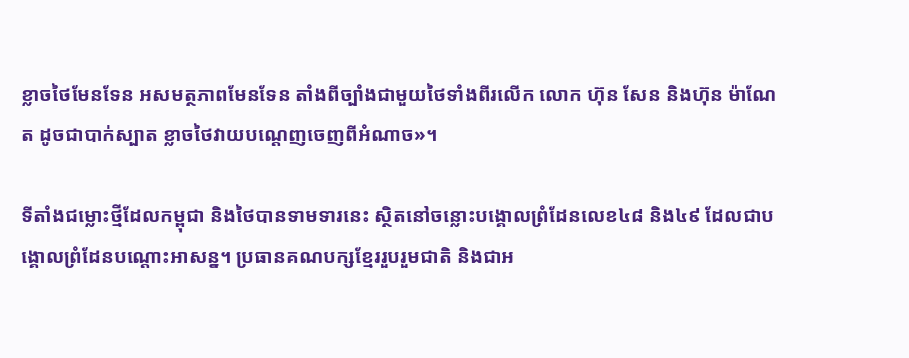ខ្លាចថៃមែនទែន អសមត្ថភាពមែនទែន តាំងពីច្បាំងជាមួយថៃទាំងពីរលើក លោក ហ៊ុន សែន និងហ៊ុន ម៉ាណែត ដូចជាបាក់ស្បាត ខ្លាចថៃវាយបណ្ដេញចេញពីអំណាច»។

ទីតាំងជម្លោះថ្មីដែលកម្ពុជា និងថៃបានទាមទារនេះ ស្ថិតនៅចន្លោះបង្គោលព្រំដែនលេខ៤៨ និង៤៩ ដែលជាបង្គោលព្រំដែនបណ្ដោះអាសន្ន។ ប្រធានគណបក្សខ្មែររួបរួមជាតិ និងជាអ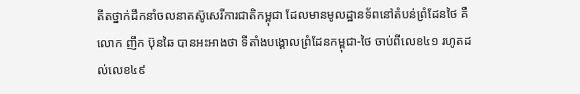តីតថ្នាក់ដឹកនាំចលនាតស៊ូសេរីការជាតិកម្ពុជា ដែលមានមូលដ្ឋានទ័ពនៅតំបន់ព្រំដែនថៃ គឺលោក ញឹក ប៊ុនឆៃ បានអះអាងថា ទីតាំងបង្គោលព្រំដែនកម្ពុជា-ថៃ ចាប់ពីលេខ៤១ រហូតដល់លេខ៤៩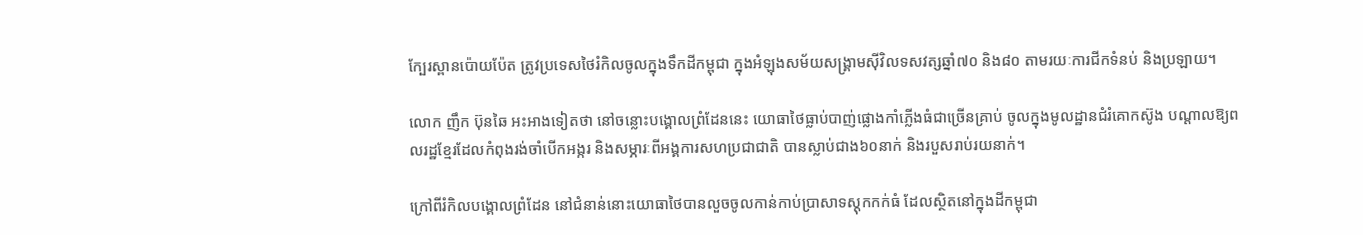ក្បែរស្ពានប៉ោយប៉ែត ត្រូវប្រទេសថៃរំកិលចូលក្នុងទឹកដីកម្ពុជា ក្នុងអំឡុងសម័យសង្គ្រាមស៊ីវិលទសវត្សឆ្នាំ៧០ និង៨០ តាមរយៈការជីកទំនប់ និងប្រឡាយ។

លោក ញឹក ប៊ុនឆៃ អះអាងទៀតថា នៅចន្លោះបង្គោលព្រំដែននេះ យោធាថៃធ្លាប់បាញ់ផ្លោងកាំភ្លើងធំជាច្រើនគ្រាប់ ចូលក្នុងមូលដ្ឋានជំរំគោកស៊ូង បណ្ដាលឱ្យពលរដ្ឋខ្មែរដែលកំពុងរង់ចាំបើកអង្ករ និងសម្ភារៈពីអង្គការសហប្រជាជាតិ បានស្លាប់ជាង៦០នាក់ និងរបួសរាប់រយនាក់។

ក្រៅពីរំកិលបង្គោលព្រំដែន នៅជំនាន់នោះយោធាថៃបានលួចចូលកាន់កាប់ប្រាសាទស្តុកកក់ធំ ដែលស្ថិតនៅក្នុងដីកម្ពុជា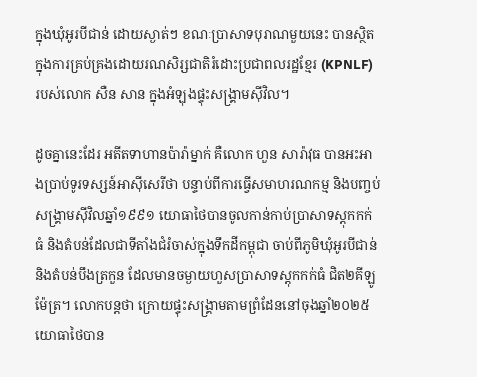ក្នុងឃុំអូរបីជាន់ ដោយស្ងាត់ៗ ខណៈប្រាសាទបុរាណមួយនេះ បានស្ថិតក្នុងការគ្រប់គ្រងដោយរណសិរ្សជាតិរំដោះប្រជាពលរដ្ឋខ្មែរ (KPNLF) របស់លោក សឺន សាន ក្នុងអំឡុងផ្ទុះសង្គ្រាមស៊ីវិល។

ដូចគ្នានេះដែរ អតីតទាហានប៉ារ៉ាម្នាក់ គឺលោក ហួន សារ៉ាវុធ បានអះអាងប្រាប់ទូរទស្សន៍អាស៊ីសេរីថា បន្ទាប់ពីការធ្វើសមាហរណកម្ម និងបញ្ចប់សង្គ្រាមស៊ីវិលឆ្នាំ១៩៩១ យោធាថៃបានចូលកាន់កាប់ប្រាសាទស្ដុកកក់ធំ និងតំបន់ដែលជាទីតាំងជំរំចាស់ក្នុងទឹកដីកម្ពុជា ចាប់ពីភូមិឃុំអូរបីជាន់ និងតំបន់បឹងត្រកួន ដែលមានចម្ងាយហួសប្រាសាទស្តុកកក់ធំ ជិត២គីឡូម៉ែត្រ។ លោកបន្តថា ក្រោយផ្ទុះសង្គ្រាមតាមព្រំដែននៅចុងឆ្នាំ២០២៥ យោធាថៃបាន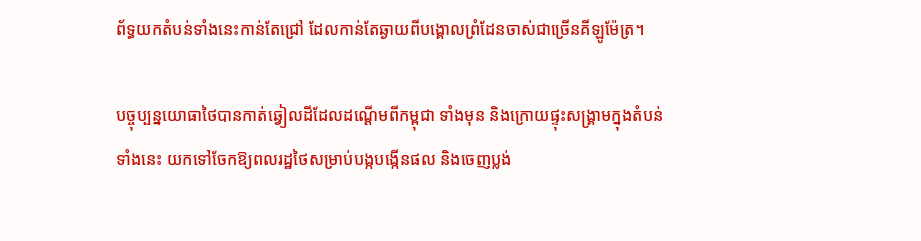ព័ទ្ធយកតំបន់ទាំងនេះកាន់តែជ្រៅ ដែលកាន់តែឆ្ងាយពីបង្គោលព្រំដែនចាស់ជាច្រើនគីឡូម៉ែត្រ។

បច្ចុប្បន្នយោធាថៃបានកាត់ឆ្វៀលដីដែលដណ្ដើមពីកម្ពុជា ទាំងមុន និងក្រោយផ្ទុះសង្គ្រាមក្នុងតំបន់ទាំងនេះ យកទៅចែកឱ្យពលរដ្ឋថៃសម្រាប់បង្កបង្កើនផល និងចេញប្លង់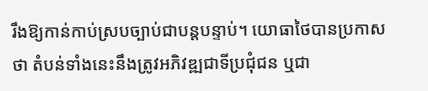រឹងឱ្យកាន់កាប់ស្របច្បាប់ជាបន្តបន្ទាប់។ យោធាថៃបានប្រកាសថា តំបន់ទាំងនេះនឹងត្រូវអភិវឌ្ឍជាទីប្រជុំជន ឬជា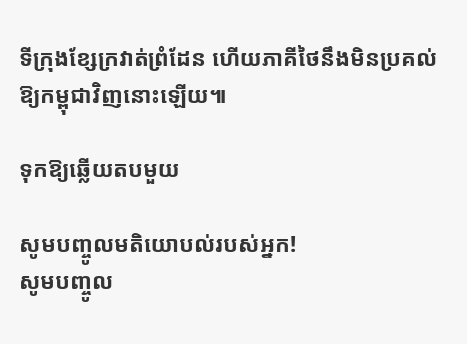ទីក្រុងខ្សែក្រវាត់ព្រំដែន ហើយភាគីថៃនឹងមិនប្រគល់ឱ្យកម្ពុជាវិញនោះឡើយ៕

ទុកឱ្យឆ្លើយតបមួយ

សូមបញ្ចូលមតិយោបល់របស់អ្នក!
សូមបញ្ចូល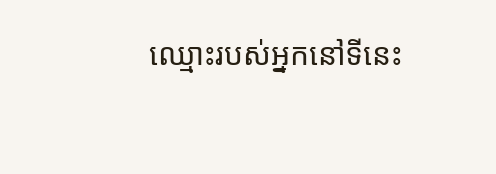ឈ្មោះរបស់អ្នកនៅទីនេះ